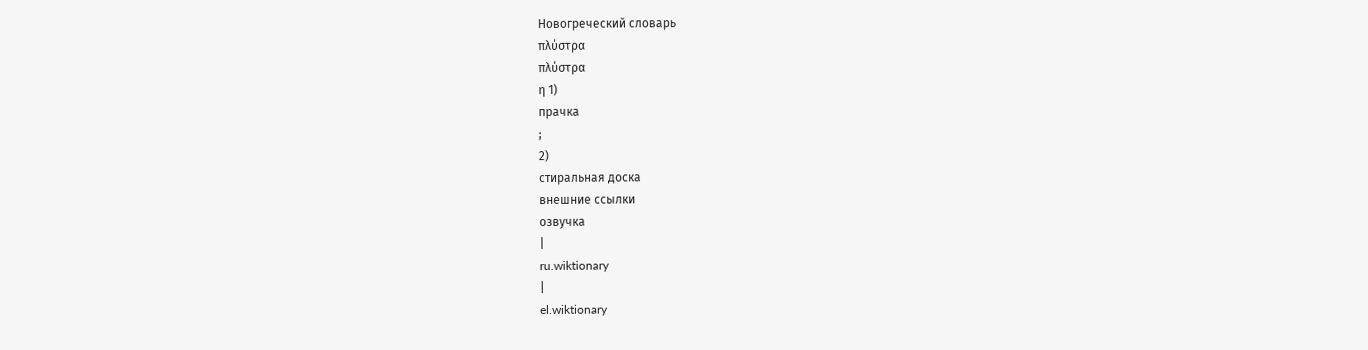Новогреческий словарь
πλύστρα
πλύστρα
η 1)
прачка
;
2)
стиральная доска
внешние ссылки
озвучка
|
ru.wiktionary
|
el.wiktionary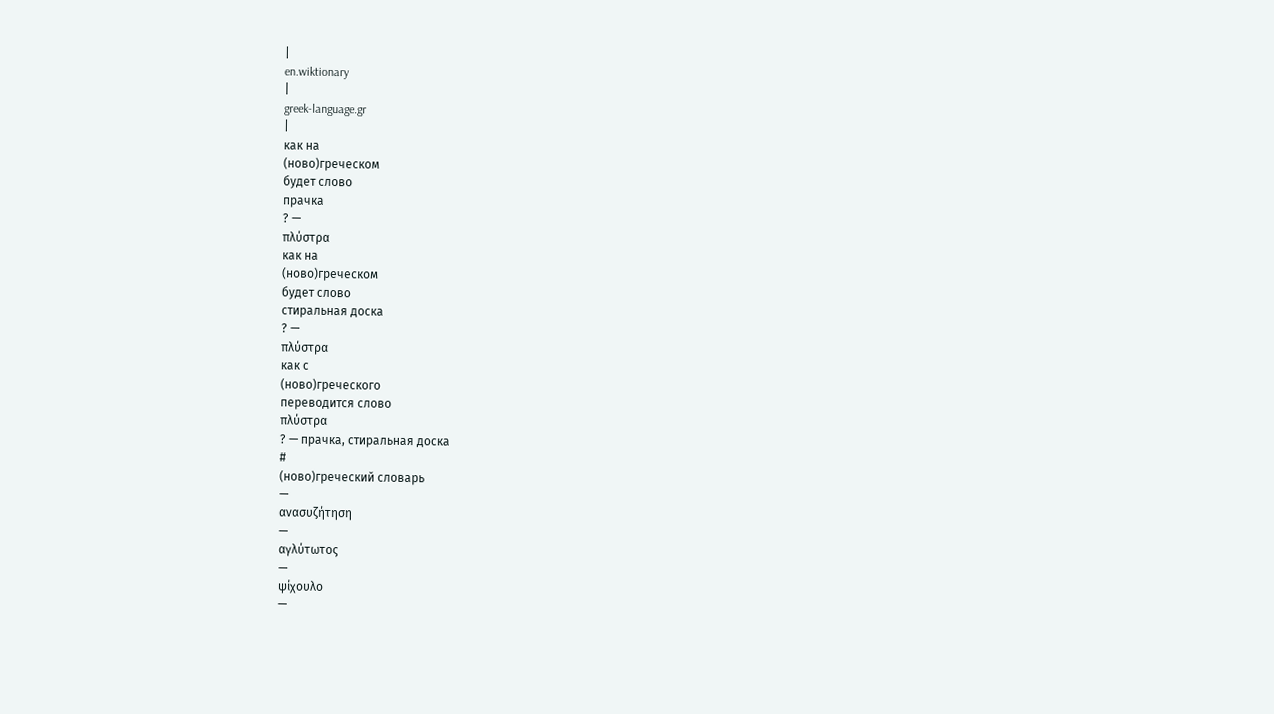|
en.wiktionary
|
greek-language.gr
|
как на
(ново)греческом
будет слово
прачка
? —
πλύστρα
как на
(ново)греческом
будет слово
стиральная доска
? —
πλύστρα
как с
(ново)греческого
переводится слово
πλύστρα
? — прачка, стиральная доска
#
(ново)греческий словарь
—
ανασυζήτηση
—
αγλύτωτος
—
ψίχουλο
—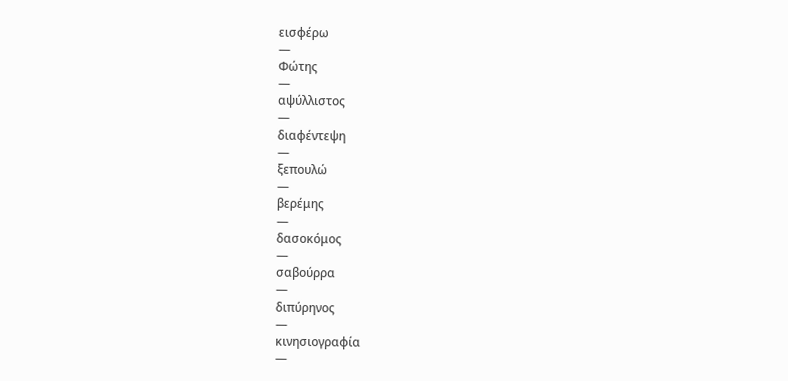εισφέρω
—
Φώτης
—
αψύλλιστος
—
διαφέντεψη
—
ξεπουλώ
—
βερέμης
—
δασοκόμος
—
σαβούρρα
—
διπύρηνος
—
κινησιογραφία
—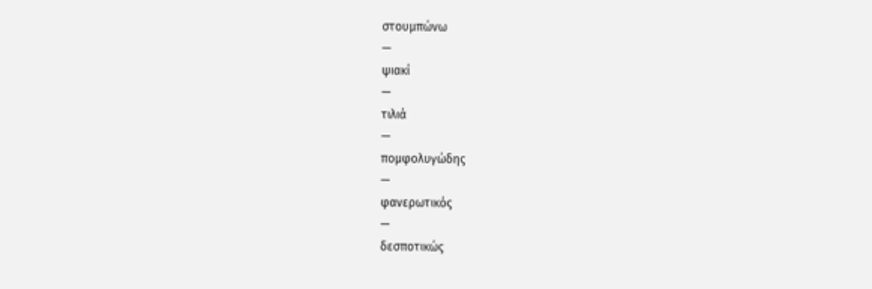στουμπώνω
—
ψιακί
—
τιλιά
—
πομφολυγώδης
—
φανερωτικός
—
δεσποτικώς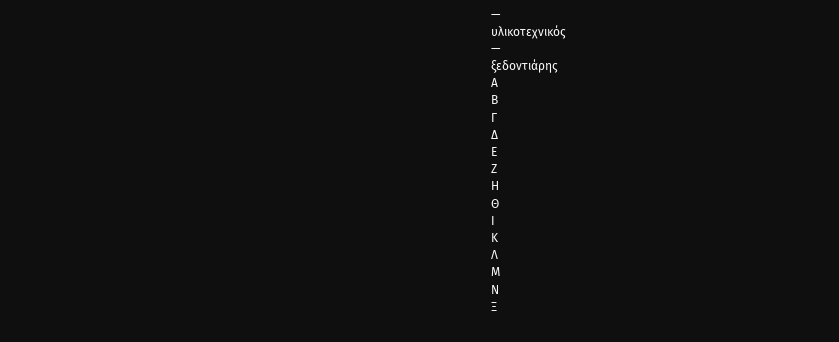—
υλικοτεχνικός
—
ξεδοντιάρης
Α
Β
Γ
Δ
Ε
Ζ
Η
Θ
Ι
Κ
Λ
Μ
Ν
Ξ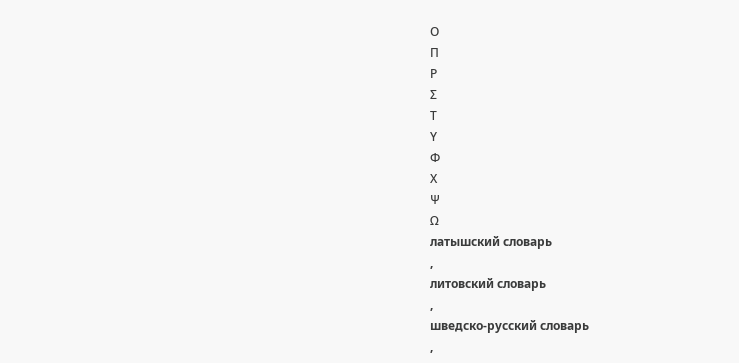Ο
Π
Ρ
Σ
Τ
Υ
Φ
Χ
Ψ
Ω
латышский словарь
,
литовский словарь
,
шведско-русский словарь
,